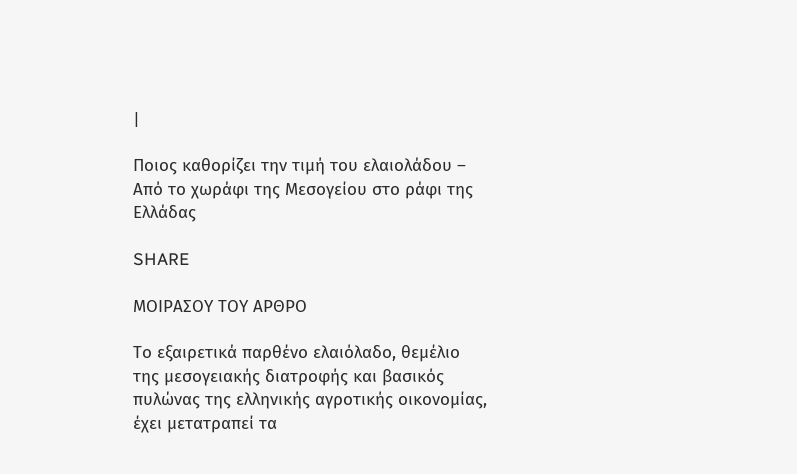|

Ποιος καθορίζει την τιμή του ελαιολάδου – Από το χωράφι της Μεσογείου στο ράφι της Ελλάδας

SHARE

ΜΟΙΡΑΣΟΥ ΤΟΥ ΑΡΘΡΟ

Το εξαιρετικά παρθένο ελαιόλαδο, θεμέλιο της μεσογειακής διατροφής και βασικός πυλώνας της ελληνικής αγροτικής οικονομίας, έχει μετατραπεί τα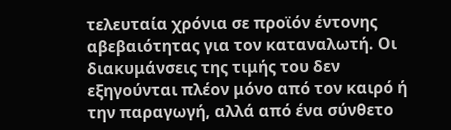τελευταία χρόνια σε προϊόν έντονης αβεβαιότητας για τον καταναλωτή. Οι διακυμάνσεις της τιμής του δεν εξηγούνται πλέον μόνο από τον καιρό ή την παραγωγή, αλλά από ένα σύνθετο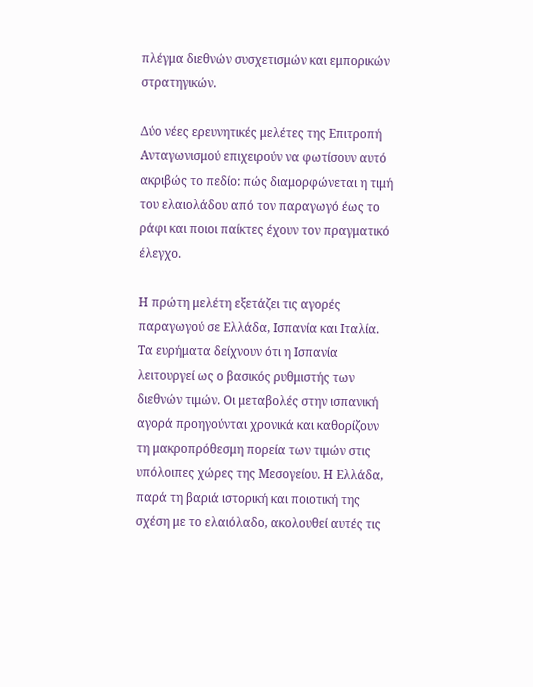πλέγμα διεθνών συσχετισμών και εμπορικών στρατηγικών.

Δύο νέες ερευνητικές μελέτες της Επιτροπή Ανταγωνισμού επιχειρούν να φωτίσουν αυτό ακριβώς το πεδίο: πώς διαμορφώνεται η τιμή του ελαιολάδου από τον παραγωγό έως το ράφι και ποιοι παίκτες έχουν τον πραγματικό έλεγχο.

Η πρώτη μελέτη εξετάζει τις αγορές παραγωγού σε Ελλάδα, Ισπανία και Ιταλία. Τα ευρήματα δείχνουν ότι η Ισπανία λειτουργεί ως ο βασικός ρυθμιστής των διεθνών τιμών. Οι μεταβολές στην ισπανική αγορά προηγούνται χρονικά και καθορίζουν τη μακροπρόθεσμη πορεία των τιμών στις υπόλοιπες χώρες της Μεσογείου. Η Ελλάδα, παρά τη βαριά ιστορική και ποιοτική της σχέση με το ελαιόλαδο, ακολουθεί αυτές τις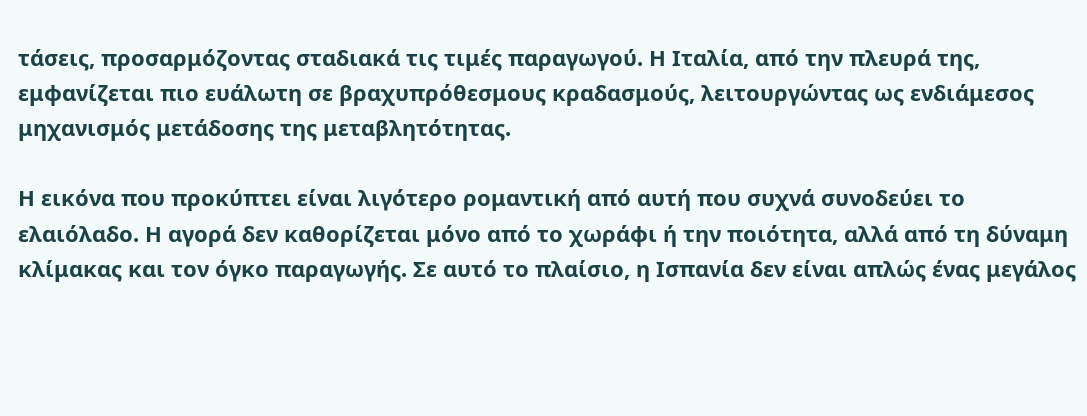τάσεις, προσαρμόζοντας σταδιακά τις τιμές παραγωγού. Η Ιταλία, από την πλευρά της, εμφανίζεται πιο ευάλωτη σε βραχυπρόθεσμους κραδασμούς, λειτουργώντας ως ενδιάμεσος μηχανισμός μετάδοσης της μεταβλητότητας.

Η εικόνα που προκύπτει είναι λιγότερο ρομαντική από αυτή που συχνά συνοδεύει το ελαιόλαδο. Η αγορά δεν καθορίζεται μόνο από το χωράφι ή την ποιότητα, αλλά από τη δύναμη κλίμακας και τον όγκο παραγωγής. Σε αυτό το πλαίσιο, η Ισπανία δεν είναι απλώς ένας μεγάλος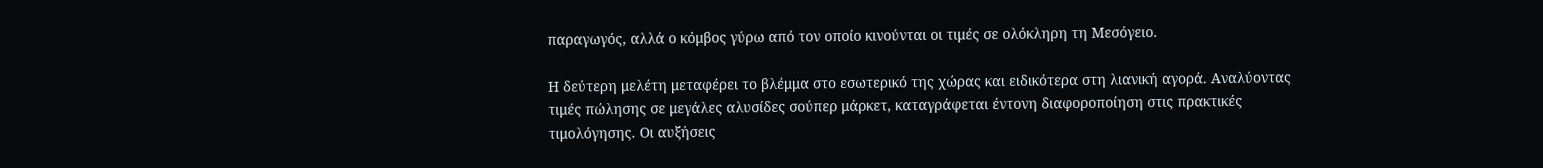παραγωγός, αλλά ο κόμβος γύρω από τον οποίο κινούνται οι τιμές σε ολόκληρη τη Μεσόγειο.

Η δεύτερη μελέτη μεταφέρει το βλέμμα στο εσωτερικό της χώρας και ειδικότερα στη λιανική αγορά. Αναλύοντας τιμές πώλησης σε μεγάλες αλυσίδες σούπερ μάρκετ, καταγράφεται έντονη διαφοροποίηση στις πρακτικές τιμολόγησης. Οι αυξήσεις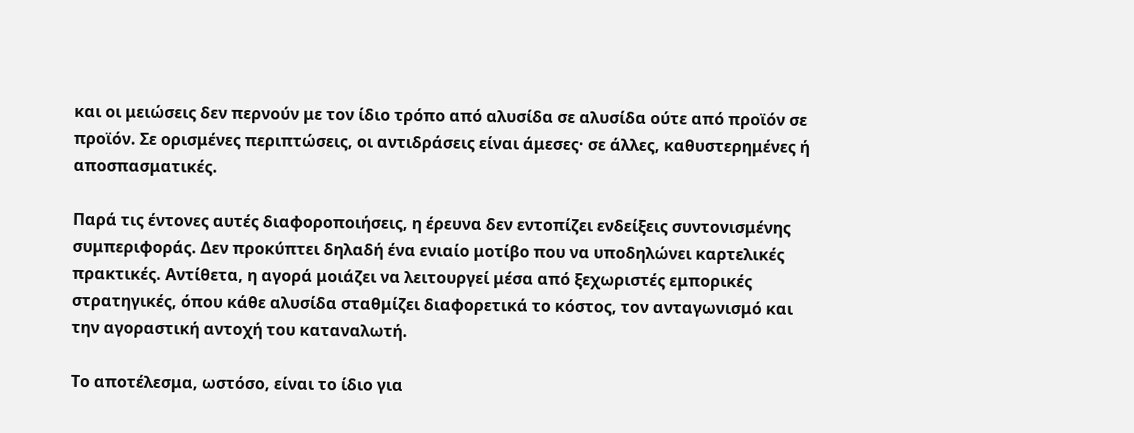και οι μειώσεις δεν περνούν με τον ίδιο τρόπο από αλυσίδα σε αλυσίδα ούτε από προϊόν σε προϊόν. Σε ορισμένες περιπτώσεις, οι αντιδράσεις είναι άμεσες· σε άλλες, καθυστερημένες ή αποσπασματικές.

Παρά τις έντονες αυτές διαφοροποιήσεις, η έρευνα δεν εντοπίζει ενδείξεις συντονισμένης συμπεριφοράς. Δεν προκύπτει δηλαδή ένα ενιαίο μοτίβο που να υποδηλώνει καρτελικές πρακτικές. Αντίθετα, η αγορά μοιάζει να λειτουργεί μέσα από ξεχωριστές εμπορικές στρατηγικές, όπου κάθε αλυσίδα σταθμίζει διαφορετικά το κόστος, τον ανταγωνισμό και την αγοραστική αντοχή του καταναλωτή.

Το αποτέλεσμα, ωστόσο, είναι το ίδιο για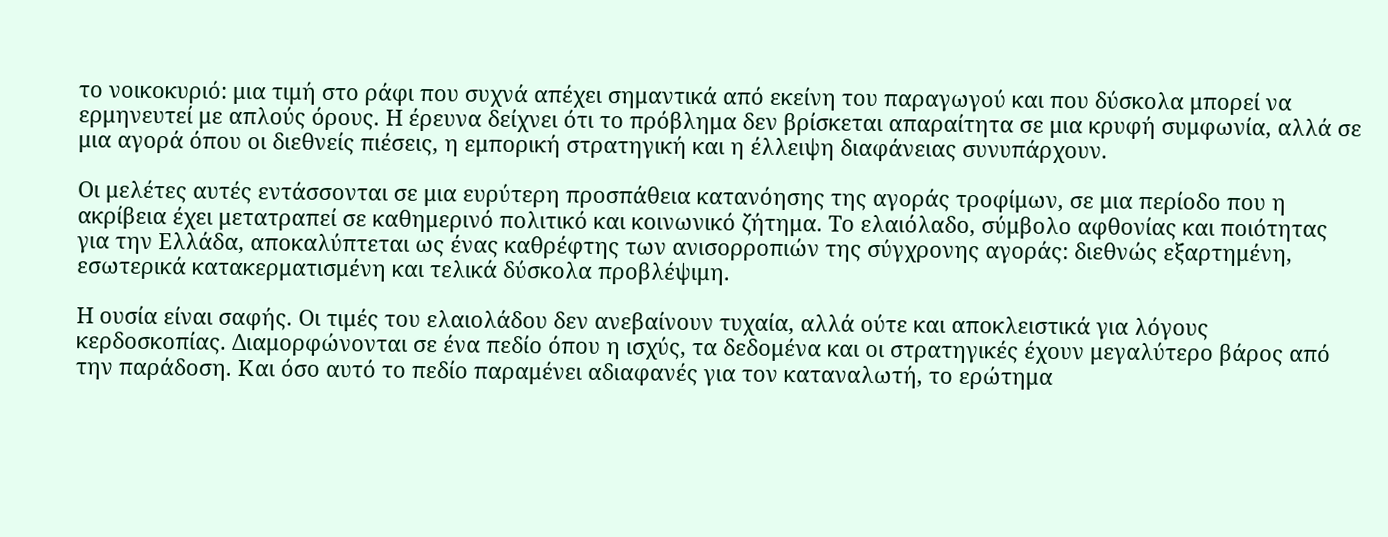το νοικοκυριό: μια τιμή στο ράφι που συχνά απέχει σημαντικά από εκείνη του παραγωγού και που δύσκολα μπορεί να ερμηνευτεί με απλούς όρους. Η έρευνα δείχνει ότι το πρόβλημα δεν βρίσκεται απαραίτητα σε μια κρυφή συμφωνία, αλλά σε μια αγορά όπου οι διεθνείς πιέσεις, η εμπορική στρατηγική και η έλλειψη διαφάνειας συνυπάρχουν.

Οι μελέτες αυτές εντάσσονται σε μια ευρύτερη προσπάθεια κατανόησης της αγοράς τροφίμων, σε μια περίοδο που η ακρίβεια έχει μετατραπεί σε καθημερινό πολιτικό και κοινωνικό ζήτημα. Το ελαιόλαδο, σύμβολο αφθονίας και ποιότητας για την Ελλάδα, αποκαλύπτεται ως ένας καθρέφτης των ανισορροπιών της σύγχρονης αγοράς: διεθνώς εξαρτημένη, εσωτερικά κατακερματισμένη και τελικά δύσκολα προβλέψιμη.

Η ουσία είναι σαφής. Οι τιμές του ελαιολάδου δεν ανεβαίνουν τυχαία, αλλά ούτε και αποκλειστικά για λόγους κερδοσκοπίας. Διαμορφώνονται σε ένα πεδίο όπου η ισχύς, τα δεδομένα και οι στρατηγικές έχουν μεγαλύτερο βάρος από την παράδοση. Και όσο αυτό το πεδίο παραμένει αδιαφανές για τον καταναλωτή, το ερώτημα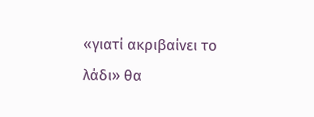«γιατί ακριβαίνει το λάδι» θα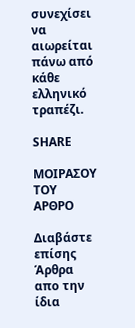συνεχίσει να αιωρείται πάνω από κάθε ελληνικό τραπέζι.

SHARE

ΜΟΙΡΑΣΟΥ ΤΟΥ ΑΡΘΡΟ

Διαβάστε επίσης
Άρθρα απο την ίδια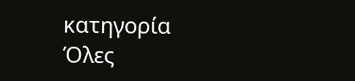κατηγορία
Όλες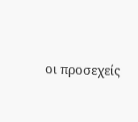οι προσεχείς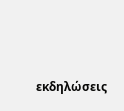εκδηλώσεις